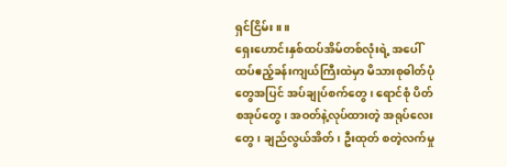ရှင်ငြိမ်း။ ။
ရှေးဟောင်းနှစ်ထပ်အိမ်တစ်လုံးရဲ့ အပေါ်ထပ်ဧည့်ခန်းကျယ်ကြီးထဲမှာ မိသားစုဓါတ်ပုံတွေအပြင် အပ်ချုပ်စက်တွေ၊ ရောင်စုံ ပိတ်စအုပ်တွေ၊ အဝတ်နဲ့လုပ်ထားတဲ့ အရုပ်လေးတွေ၊ ချည်လွယ်အိတ်၊ ဦးထုတ် စတဲ့လက်မှု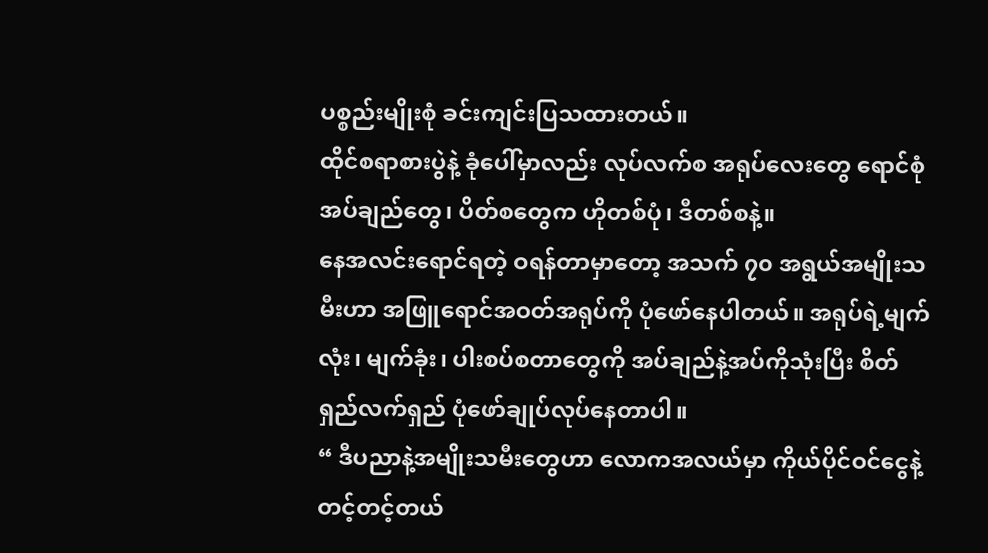ပစ္စည်းမျိုးစုံ ခင်းကျင်းပြသထားတယ်။
ထိုင်စရာစားပွဲနဲ့ ခုံပေါ်မှာလည်း လုပ်လက်စ အရုပ်လေးတွေ ရောင်စုံအပ်ချည်တွေ၊ ပိတ်စတွေက ဟိုတစ်ပုံ၊ ဒီတစ်စနဲ့။
နေအလင်းရောင်ရတဲ့ ဝရန်တာမှာတော့ အသက် ၇၀ အရွယ်အမျိုးသမီးဟာ အဖြူရောင်အဝတ်အရုပ်ကို ပုံဖော်နေပါတယ်။ အရုပ်ရဲ့မျက်လုံး၊ မျက်ခုံး၊ ပါးစပ်စတာတွေကို အပ်ချည်နဲ့အပ်ကိုသုံးပြီး စိတ်ရှည်လက်ရှည် ပုံဖော်ချုပ်လုပ်နေတာပါ။
“ ဒီပညာနဲ့အမျိုးသမီးတွေဟာ လောကအလယ်မှာ ကိုယ်ပိုင်ဝင်ငွေနဲ့ တင့်တင့်တယ်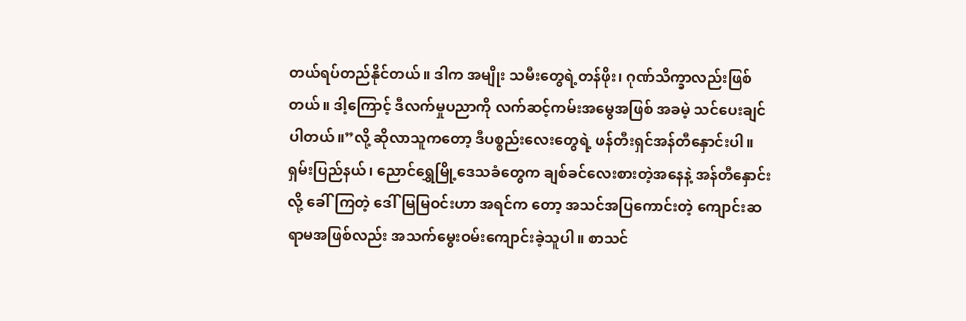တယ်ရပ်တည်နိုင်တယ်။ ဒါက အမျိုး သမီးတွေရဲ့တန်ဖိုး၊ ဂုဏ်သိက္ခာလည်းဖြစ်တယ်။ ဒါ့ကြောင့် ဒီလက်မှုပညာကို လက်ဆင့်ကမ်းအမွေအဖြစ် အခမဲ့ သင်ပေးချင် ပါတယ်။”လို့ ဆိုလာသူကတော့ ဒီပစ္စည်းလေးတွေရဲ့ ဖန်တီးရှင်အန်တီနှောင်းပါ။
ရှမ်းပြည်နယ်၊ ညောင်ရွှေမြို့ဒေသခံတွေက ချစ်ခင်လေးစားတဲ့အနေနဲ့ အန်တီနှောင်းလို့ ခေါ်ကြတဲ့ ဒေါ်မြမြဝင်းဟာ အရင်က တော့ အသင်အပြကောင်းတဲ့ ကျောင်းဆရာမအဖြစ်လည်း အသက်မွေးဝမ်းကျောင်းခဲ့သူပါ။ စာသင်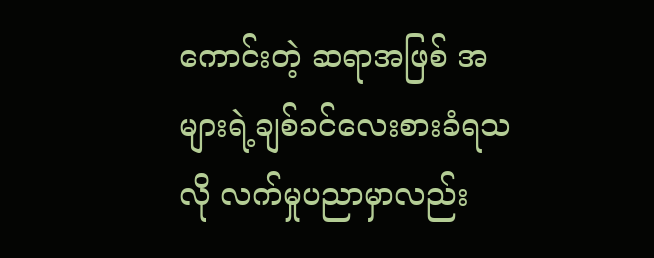ကောင်းတဲ့ ဆရာအဖြစ် အများရဲ့ချစ်ခင်လေးစားခံရသလို လက်မှုပညာမှာလည်း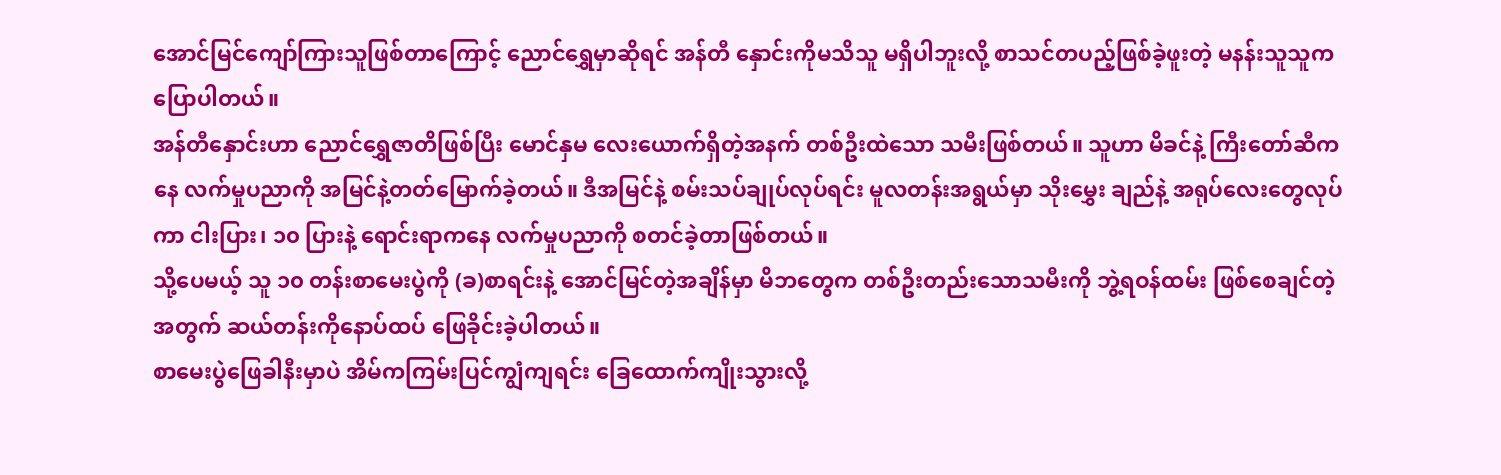အောင်မြင်ကျော်ကြားသူဖြစ်တာကြောင့် ညောင်ရွှေမှာဆိုရင် အန်တီ နှောင်းကိုမသိသူ မရှိပါဘူးလို့ စာသင်တပည့်ဖြစ်ခဲ့ဖူးတဲ့ မနန်းသူသူက ပြောပါတယ်။
အန်တီနှောင်းဟာ ညောင်ရွှေဇာတိဖြစ်ပြီး မောင်နှမ လေးယောက်ရှိတဲ့အနက် တစ်ဦးထဲသော သမီးဖြစ်တယ်။ သူဟာ မိခင်နဲ့ ကြီးတော်ဆီကနေ လက်မှုပညာကို အမြင်နဲ့တတ်မြောက်ခဲ့တယ်။ ဒီအမြင်နဲ့ စမ်းသပ်ချုပ်လုပ်ရင်း မူလတန်းအရွယ်မှာ သိုးမွှေး ချည်နဲ့ အရုပ်လေးတွေလုပ်ကာ ငါးပြား၊ ၁၀ ပြားနဲ့ ရောင်းရာကနေ လက်မှုပညာကို စတင်ခဲ့တာဖြစ်တယ်။
သို့ပေမယ့် သူ ၁၀ တန်းစာမေးပွဲကို (ခ)စာရင်းနဲ့ အောင်မြင်တဲ့အချိန်မှာ မိဘတွေက တစ်ဦးတည်းသောသမီးကို ဘွဲ့ရဝန်ထမ်း ဖြစ်စေချင်တဲ့အတွက် ဆယ်တန်းကိုနောပ်ထပ် ဖြေခိုင်းခဲ့ပါတယ်။
စာမေးပွဲဖြေခါနီးမှာပဲ အိမ်ကကြမ်းပြင်ကျွံကျရင်း ခြေထောက်ကျိုးသွားလို့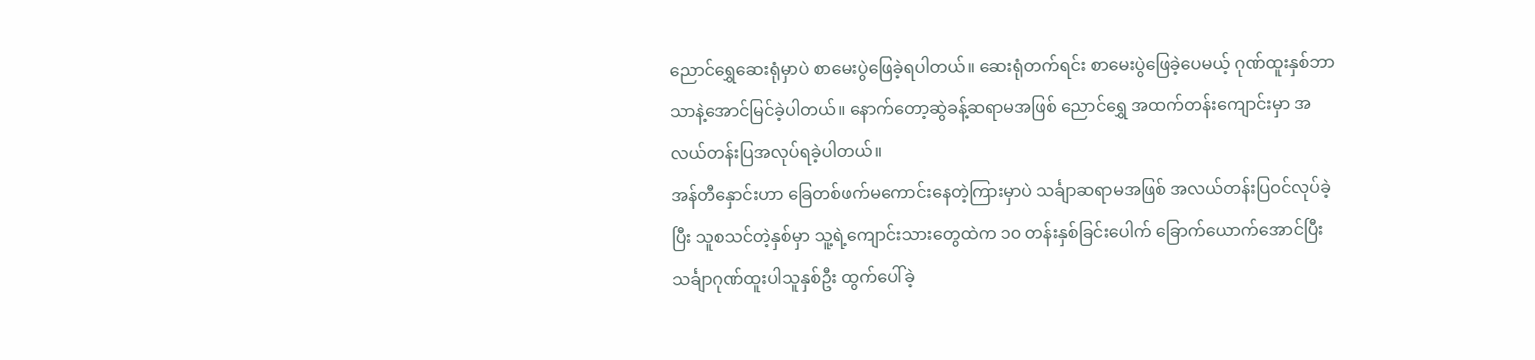ညောင်ရွှေဆေးရုံမှာပဲ စာမေးပွဲဖြေခဲ့ရပါတယ်။ ဆေးရုံတက်ရင်း စာမေးပွဲဖြေခဲ့ပေမယ့် ဂုဏ်ထူးနှစ်ဘာသာနဲ့အောင်မြင်ခဲ့ပါတယ်။ နောက်တော့ဆွဲခန့်ဆရာမအဖြစ် ညောင်ရွှေ အထက်တန်းကျောင်းမှာ အလယ်တန်းပြအလုပ်ရခဲ့ပါတယ်။
အန်တီနှောင်းဟာ ခြေတစ်ဖက်မကောင်းနေတဲ့ကြားမှာပဲ သင်္ချာဆရာမအဖြစ် အလယ်တန်းပြဝင်လုပ်ခဲ့ပြီး သူစသင်တဲ့နှစ်မှာ သူ့ရဲ့ကျောင်းသားတွေထဲက ၁၀ တန်းနှစ်ခြင်းပေါက် ခြောက်ယောက်အောင်ပြီး သင်္ချာဂုဏ်ထူးပါသူနှစ်ဦး ထွက်ပေါ်ခဲ့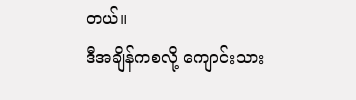တယ်။
ဒီအချိန်ကစလို့ ကျောင်းသား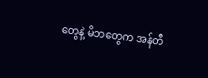တွေနဲ့ မိဘတွေက အန်တီ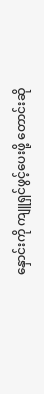နှောင်းကို ကျူရှင်ဖွင့်ပေးဖို့ တောင်းဆို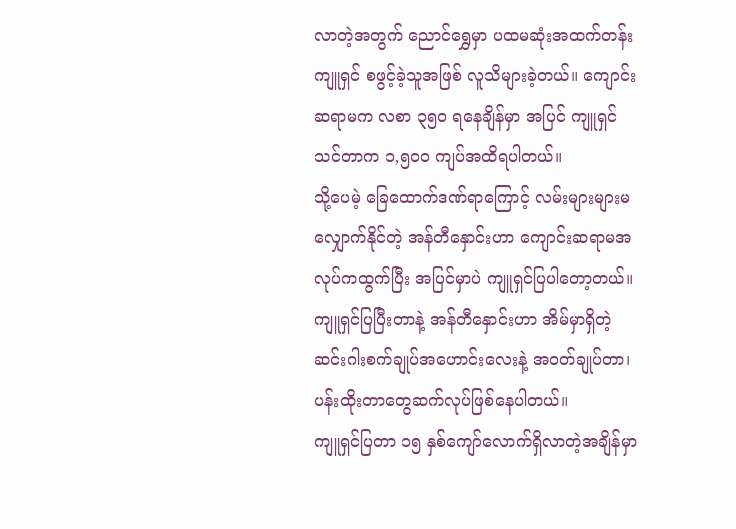လာတဲ့အတွက် ညောင်ရွှေမှာ ပထမဆုံးအထက်တန်းကျူရှင် စဖွင့်ခဲ့သူအဖြစ် လူသိများခဲ့တယ်။ ကျောင်းဆရာမက လစာ ၃၅၀ ရနေချိန်မှာ အပြင် ကျူရှင် သင်တာက ၁,၅၀၀ ကျပ်အထိရပါတယ်။
သို့ပေမဲ့ ခြေထောက်ဒဏ်ရာကြောင့် လမ်းများများမလျှောက်နိုင်တဲ့ အန်တီနှောင်းဟာ ကျောင်းဆရာမအလုပ်ကထွက်ပြီး အပြင်မှာပဲ ကျူရှင်ပြပါတော့တယ်။ ကျူရှင်ပြပြီးတာနဲ့ အန်တီနှောင်းဟာ အိမ်မှာရှိတဲ့ ဆင်းဂါးစက်ချုပ်အဟောင်းလေးနဲ့ အဝတ်ချုပ်တာ၊ ပန်းထိုးတာတွေဆက်လုပ်ဖြစ်နေပါတယ်။
ကျူရှင်ပြတာ ၁၅ နှစ်ကျော်လောက်ရှိလာတဲ့အချိန်မှာ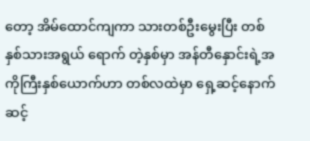တော့ အိမ်ထောင်ကျကာ သားတစ်ဦးမွေးပြီး တစ်နှစ်သားအရွယ် ရောက် တဲ့နှစ်မှာ အန်တီနှောင်းရဲ့အကိုကြီးနှစ်ယောက်ဟာ တစ်လထဲမှာ ရှေ့ဆင့်နောက်ဆင့်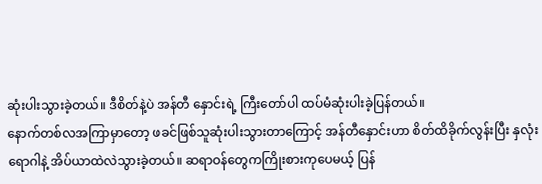ဆုံးပါးသွားခဲ့တယ်။ ဒီစိတ်နဲ့ပဲ အန်တီ နှောင်းရဲ့ ကြီးတော်ပါ ထပ်မံဆုံးပါးခဲ့ပြန်တယ်။
နောက်တစ်လအကြာမှာတော့ ဖခင်ဖြစ်သူဆုံးပါးသွားတာကြောင့် အန်တီနှောင်းဟာ စိတ်ထိခိုက်လွန်းပြီး နှလုံးရောဂါနဲ့ အိပ်ယာထဲလဲသွားခဲ့တယ်။ ဆရာဝန်တွေကကြိုးစားကုပေမယ့် ပြန်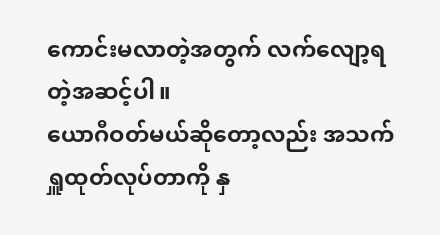ကောင်းမလာတဲ့အတွက် လက်လျော့ရတဲ့အဆင့်ပါ။
ယောဂီဝတ်မယ်ဆိုတော့လည်း အသက်ရှူထုတ်လုပ်တာကို နှ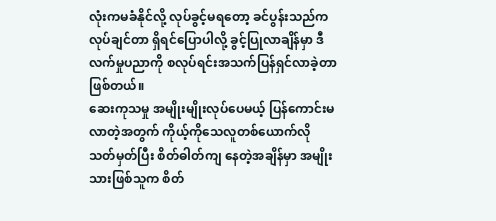လုံးကမခံနိုင်လို့ လုပ်ခွင့်မရတော့ ခင်ပွန်းသည်က လုပ်ချင်တာ ရှိရင်ပြောပါလို့ ခွင့်ပြုလာချိန်မှာ ဒီလက်မှုပညာကို စလုပ်ရင်းအသက်ပြန်ရှင်လာခဲ့တာဖြစ်တယ်။
ဆေးကုသမှု အမျိုးမျိုးလုပ်ပေမယ့် ပြန်ကောင်းမလာတဲ့အတွက် ကိုယ့်ကိုသေလူတစ်ယောက်လို သတ်မှတ်ပြီး စိတ်ဓါတ်ကျ နေတဲ့အချိန်မှာ အမျိုးသားဖြစ်သူက စိတ်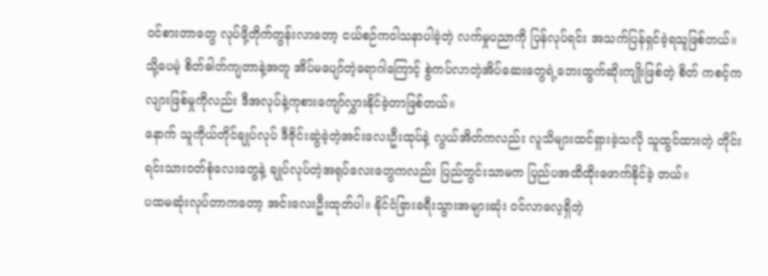ဝင်စားတာတွေ လုပ်ဖို့တိုက်တွန်းလာတော့ ငယ်စဉ်ကဝါသနာပါခဲ့တဲ့ လက်မှုပညာကို ပြန်လုပ်ရင်း အသက်ပြန်ရှင်ခဲ့ရသူဖြစ်တယ်။
သို့ပေမဲ့ စိတ်ဓါတ်ကျတာနဲ့အတူ အိပ်မပျော်တဲ့ရောဂါကြောင့် စွဲကပ်လာတဲ့အိပ်ဆေးတွေရဲ့ဘေးထွက်ဆိုးကျိုးဖြစ်တဲ့ စိတ် ကစင့်ကလျားဖြစ်မှုကိုလည်း ဒီအလုပ်နဲ့ကုစားကျော်လွှားနိုင်ခဲ့တာဖြစ်တယ်။
နောက် သူကိုယ်တိုင်ချုပ်လုပ် ဒီဇိုင်းဆွဲခဲ့တဲ့အင်းလေးဦးထုပ်နဲ့ လွယ်အိတ်ကလည်း လူသိများထင်ရှားခဲ့သလို သူထွင်ထားတဲ့ တိုင်းရင်းသားဝတ်စုံလေးတွေနဲ့ ချုပ်လုပ်တဲ့အရုပ်လေးတွေကလည်း ပြည်တွင်းသာမက ပြည်ပအထိထိုးဖောက်နိုင်ခဲ့ တယ်။
ပထမဆုံးလုပ်တာကတော့ အင်းလေးဦးထုတ်ပါ။ နိုင်ငံခြားခရီးသွားအများဆုံး ဝင်လာလေ့ရှိတဲ့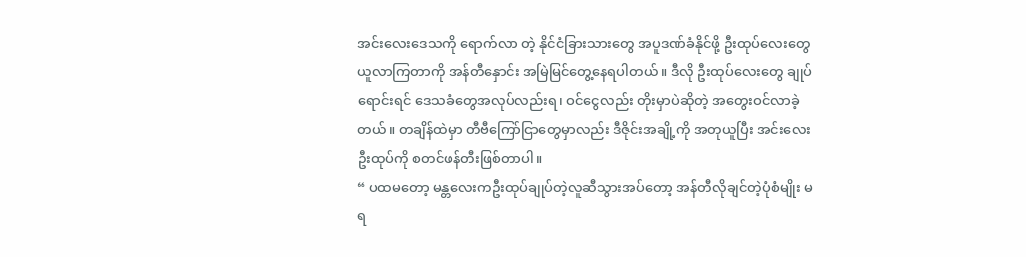အင်းလေးဒေသကို ရောက်လာ တဲ့ နိုင်ငံခြားသားတွေ အပူဒဏ်ခံနိုင်ဖို့ ဦးထုပ်လေးတွေ ယူလာကြတာကို အန်တီနှောင်း အမြဲမြင်တွေ့နေရပါတယ်။ ဒီလို ဦးထုပ်လေးတွေ ချုပ်ရောင်းရင် ဒေသခံတွေအလုပ်လည်းရ၊ ဝင်ငွေလည်း တိုးမှာပဲဆိုတဲ့ အတွေးဝင်လာခဲ့တယ်။ တချိန်ထဲမှာ တီဗီကြော်ငြာတွေမှာလည်း ဒီဇိုင်းအချို့ကို အတုယူပြီး အင်းလေး ဦးထုပ်ကို စတင်ဖန်တီးဖြစ်တာပါ။
“ ပထမတော့ မန္တလေးကဦးထုပ်ချုပ်တဲ့လူဆီသွားအပ်တော့ အန်တီလိုချင်တဲ့ပုံစံမျိုး မရ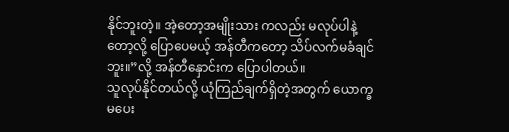နိုင်ဘူးတဲ့။ အဲ့တော့အမျိုးသား ကလည်း မလုပ်ပါနဲ့တော့လို့ ပြောပေမယ့် အန်တီကတော့ သိပ်လက်မခံချင်ဘူး။”လို့ အန်တီနှောင်းက ပြောပါတယ်။
သူလုပ်နိုင်တယ်လို့ ယုံကြည်ချက်ရှိတဲ့အတွက် ယောက္ခမပေး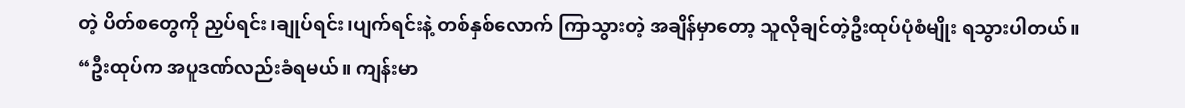တဲ့ ပိတ်စတွေကို ညှပ်ရင်း၊ချုပ်ရင်း၊ပျက်ရင်းနဲ့ တစ်နှစ်လောက် ကြာသွားတဲ့ အချိန်မှာတော့ သူလိုချင်တဲ့ဦးထုပ်ပုံစံမျိုး ရသွားပါတယ်။
“ဦးထုပ်က အပူဒဏ်လည်းခံရမယ်။ ကျန်းမာ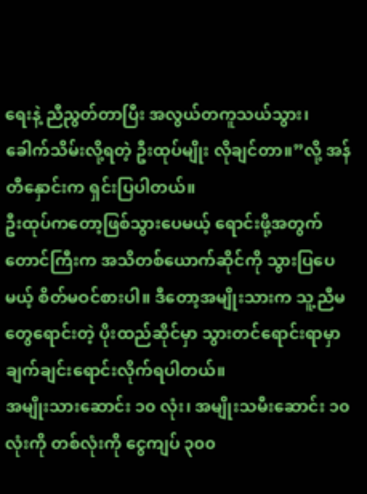ရေးနဲ့ ညီညွတ်တာပြီး အလွယ်တကူသယ်သွား၊ ခေါက်သိမ်းလို့ရတဲ့ ဦးထုပ်မျိုး လိုချင်တာ။”လို့ အန်တီနှောင်းက ရှင်းပြပါတယ်။
ဦးထုပ်ကတော့ဖြစ်သွားပေမယ့် ရောင်းဖို့အတွက် တောင်ကြီးက အသိတစ်ယောက်ဆိုင်ကို သွားပြပေမယ့် စိတ်မဝင်စားပါ။ ဒီတော့အမျိုးသားက သူ့ညီမတွေရောင်းတဲ့ ပိုးထည်ဆိုင်မှာ သွားတင်ရောင်းရာမှာ ချက်ချင်းရောင်းလိုက်ရပါတယ်။
အမျိုးသားဆောင်း ၁၀ လုံး၊ အမျိုးသမီးဆောင်း ၁၀ လုံးကို တစ်လုံးကို ငွေကျပ် ၃၀၀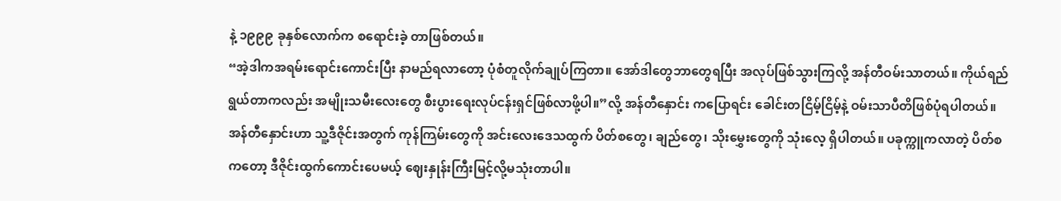နဲ့ ၁၉၉၉ ခုနှစ်လောက်က စရောင်းခဲ့ တာဖြစ်တယ်။
“အဲ့ဒါကအရမ်းရောင်းကောင်းပြီး နာမည်ရလာတော့ ပုံစံတူလိုက်ချုပ်ကြတာ။ အော်ဒါတွေဘာတွေရပြီး အလုပ်ဖြစ်သွားကြလို့ အန်တီဝမ်းသာတယ်။ ကိုယ်ရည်ရွယ်တာကလည်း အမျိုးသမီးလေးတွေ စီးပွားရေးလုပ်ငန်းရှင်ဖြစ်လာဖို့ပါ။”လို့ အန်တီနှောင်း ကပြောရင်း ခေါင်းတငြိမ့်ငြိမ့်နဲ့ ဝမ်းသာပီတိဖြစ်ပုံရပါတယ်။
အန်တီနှောင်းဟာ သူ့ဒီဇိုင်းအတွက် ကုန်ကြမ်းတွေကို အင်းလေးဒေသထွက် ပိတ်စတွေ၊ ချည်တွေ၊ သိုးမွှေးတွေကို သုံးလေ့ ရှိပါတယ်။ ပခုက္ကူကလာတဲ့ ပိတ်စကတော့ ဒီဇိုင်းထွက်ကောင်းပေမယ့် ဈေးနှုန်းကြီးမြင့်လို့မသုံးတာပါ။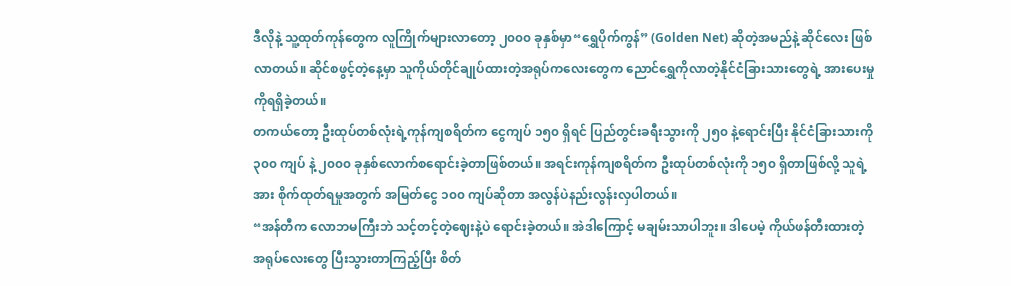ဒီလိုနဲ့ သူ့ထုတ်ကုန်တွေက လူကြိုက်များလာတော့ ၂၀၀၀ ခုနှစ်မှာ“ရွှေပိုက်ကွန်” (Golden Net) ဆိုတဲ့အမည်နဲ့ ဆိုင်လေး ဖြစ်လာတယ်။ ဆိုင်စဖွင့်တဲ့နေ့မှာ သူကိုယ်တိုင်ချုပ်ထားတဲ့အရုပ်ကလေးတွေက ညောင်ရွှေကိုလာတဲ့နိုင်ငံခြားသားတွေရဲ့ အားပေးမှုကိုရရှိခဲ့တယ်။
တကယ်တော့ ဦးထုပ်တစ်လုံးရဲ့ကုန်ကျစရိတ်က ငွေကျပ် ၁၅၀ ရှိရင် ပြည်တွင်းခရီးသွားကို ၂၅၀ နဲ့ရောင်းပြီး နိုင်ငံခြားသားကို ၃၀၀ ကျပ် နဲ့ ၂၀၀၀ ခုနှစ်လောက်စရောင်းခဲ့တာဖြစ်တယ်။ အရင်းကုန်ကျစရိတ်က ဦးထုပ်တစ်လုံးကို ၁၅၀ ရှိတာဖြစ်လို့ သူရဲ့အား စိုက်ထုတ်ရမှုအတွက် အမြတ်ငွေ ၁၀၀ ကျပ်ဆိုတာ အလွန်ပဲနည်းလွန်းလှပါတယ်။
“အန်တီက လောဘမကြီးဘဲ သင့်တင့်တဲ့ဈေးနဲ့ပဲ ရောင်းခဲ့တယ်။ အဲဒါကြောင့် မချမ်းသာပါဘူး။ ဒါပေမဲ့ ကိုယ်ဖန်တီးထားတဲ့ အရုပ်လေးတွေ ပြီးသွားတာကြည့်ပြီး စိတ်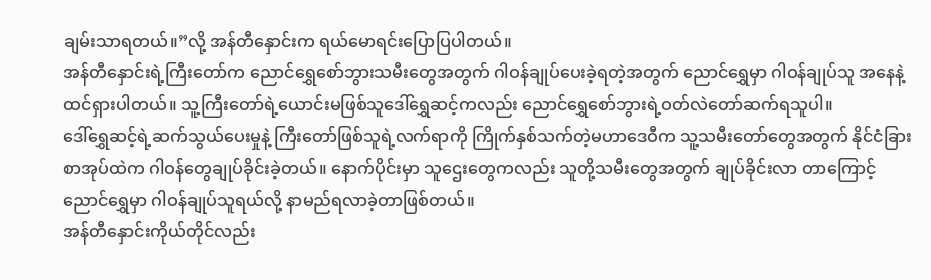ချမ်းသာရတယ်။”လို့ အန်တီနှောင်းက ရယ်မောရင်းပြောပြပါတယ်။
အန်တီနှောင်းရဲ့ကြီးတော်က ညောင်ရွှေစော်ဘွားသမီးတွေအတွက် ဂါဝန်ချုပ်ပေးခဲ့ရတဲ့အတွက် ညောင်ရွှေမှာ ဂါဝန်ချုပ်သူ အနေနဲ့ထင်ရှားပါတယ်။ သူ့ကြီးတော်ရဲ့ယောင်းမဖြစ်သူဒေါ်ရွှေဆင့်ကလည်း ညောင်ရွှေစော်ဘွားရဲ့ဝတ်လဲတော်ဆက်ရသူပါ။
ဒေါ်ရွှေဆင့်ရဲ့ဆက်သွယ်ပေးမှုနဲ့ ကြီးတော်ဖြစ်သူရဲ့လက်ရာကို ကြိုက်နှစ်သက်တဲ့မဟာဒေဝီက သူ့သမီးတော်တွေအတွက် နိုင်ငံခြားစာအုပ်ထဲက ဂါဝန်တွေချုပ်ခိုင်းခဲ့တယ်။ နောက်ပိုင်းမှာ သူဌေးတွေကလည်း သူတို့သမီးတွေအတွက် ချုပ်ခိုင်းလာ တာကြောင့် ညောင်ရွှေမှာ ဂါဝန်ချုပ်သူရယ်လို့ နာမည်ရလာခဲ့တာဖြစ်တယ်။
အန်တီနှောင်းကိုယ်တိုင်လည်း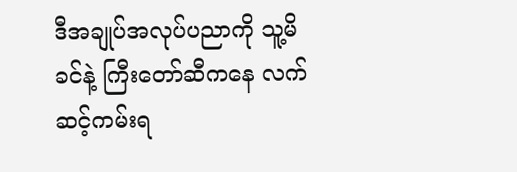ဒီအချုပ်အလုပ်ပညာကို သူ့မိခင်နဲ့ ကြီးတော်ဆီကနေ လက်ဆင့်ကမ်းရ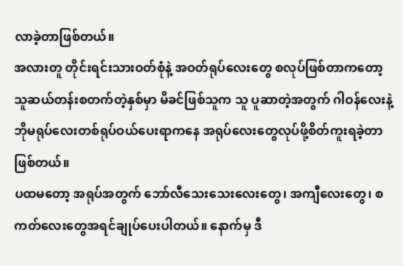လာခဲ့တာဖြစ်တယ်။
အလားတူ တိုင်းရင်းသားဝတ်စုံနဲ့ အဝတ်ရုပ်လေးတွေ စလုပ်ဖြစ်တာကတော့ သူဆယ်တန်းစတက်တဲ့နှစ်မှာ မိခင်ဖြစ်သူက သူ ပူဆာတဲ့အတွက် ဂါဝန်လေးနဲ့ ဘိုမရုပ်လေးတစ်ရုပ်ဝယ်ပေးရာကနေ အရုပ်လေးတွေလုပ်ဖို့စိတ်ကူးရခဲ့တာဖြစ်တယ်။
ပထမတော့ အရုပ်အတွက် ဘော်လီသေးသေးလေးတွေ၊ အကျီလေးတွေ၊ စကတ်လေးတွေအရင်ချုပ်ပေးပါတယ်။ နောက်မှ ဒီ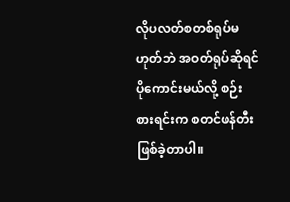လိုပလတ်စတစ်ရုပ်မဟုတ်ဘဲ အဝတ်ရုပ်ဆိုရင်ပိုကောင်းမယ်လို့ စဉ်းစားရင်းက စတင်ဖန်တီးဖြစ်ခဲ့တာပါ။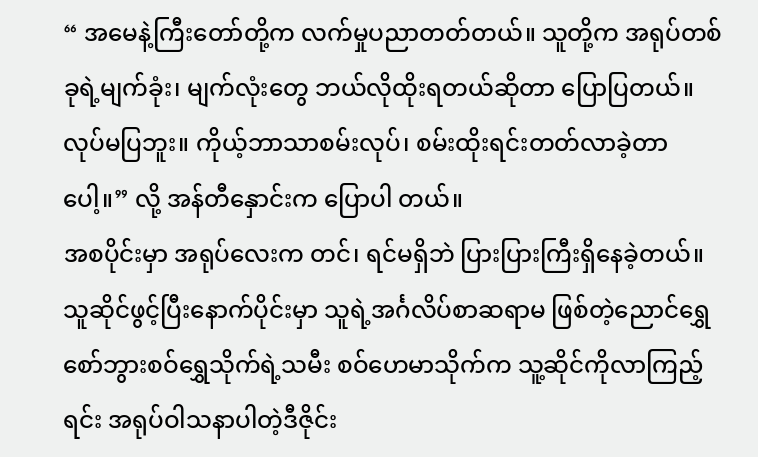“ အမေနဲ့ကြီးတော်တို့က လက်မှုပညာတတ်တယ်။ သူတို့က အရုပ်တစ်ခုရဲ့မျက်ခုံး၊ မျက်လုံးတွေ ဘယ်လိုထိုးရတယ်ဆိုတာ ပြောပြတယ်။ လုပ်မပြဘူး။ ကိုယ့်ဘာသာစမ်းလုပ်၊ စမ်းထိုးရင်းတတ်လာခဲ့တာပေါ့။” လို့ အန်တီနှောင်းက ပြောပါ တယ်။
အစပိုင်းမှာ အရုပ်လေးက တင်၊ ရင်မရှိဘဲ ပြားပြားကြီးရှိနေခဲ့တယ်။ သူဆိုင်ဖွင့်ပြီးနောက်ပိုင်းမှာ သူရဲ့အင်္ဂလိပ်စာဆရာမ ဖြစ်တဲ့ညောင်ရွှေစော်ဘွားစဝ်ရွှေသိုက်ရဲ့သမီး စဝ်ဟေမာသိုက်က သူ့ဆိုင်ကိုလာကြည့်ရင်း အရုပ်ဝါသနာပါတဲ့ဒီဇိုင်း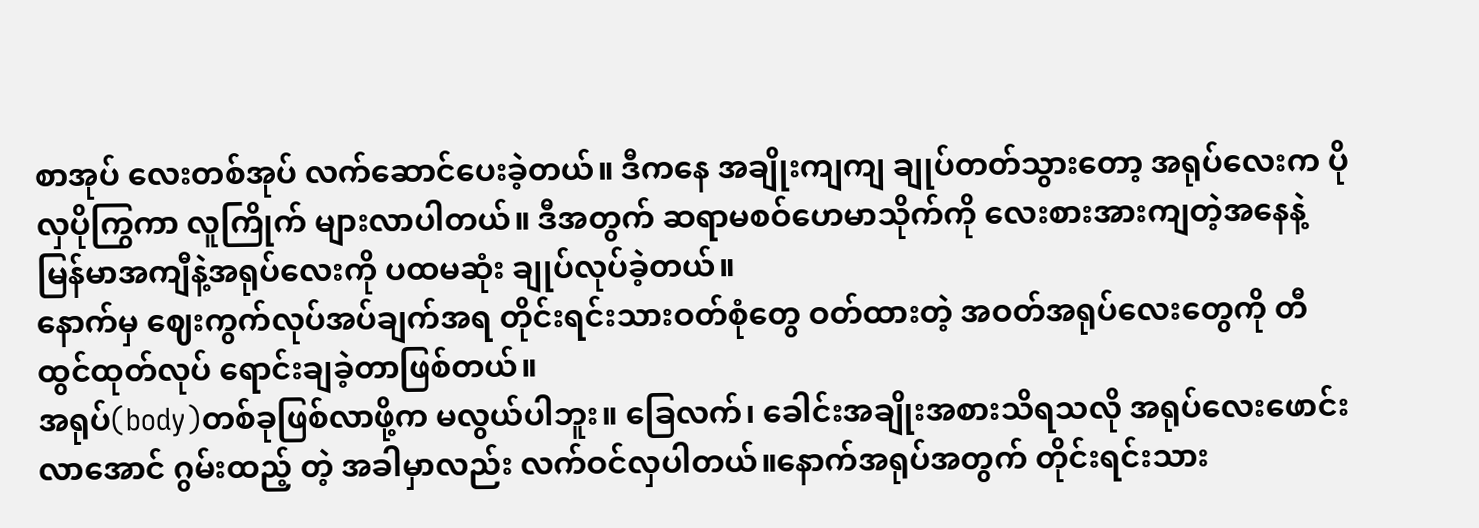စာအုပ် လေးတစ်အုပ် လက်ဆောင်ပေးခဲ့တယ်။ ဒီကနေ အချိုးကျကျ ချုပ်တတ်သွားတော့ အရုပ်လေးက ပိုလှပိုကြွကာ လူကြိုက် များလာပါတယ်။ ဒီအတွက် ဆရာမစဝ်ဟေမာသိုက်ကို လေးစားအားကျတဲ့အနေနဲ့ မြန်မာအကျီနဲ့အရုပ်လေးကို ပထမဆုံး ချုပ်လုပ်ခဲ့တယ်။
နောက်မှ ဈေးကွက်လုပ်အပ်ချက်အရ တိုင်းရင်းသားဝတ်စုံတွေ ဝတ်ထားတဲ့ အဝတ်အရုပ်လေးတွေကို တီထွင်ထုတ်လုပ် ရောင်းချခဲ့တာဖြစ်တယ်။
အရုပ်(body)တစ်ခုဖြစ်လာဖို့က မလွယ်ပါဘူး။ ခြေလက်၊ ခေါင်းအချိုးအစားသိရသလို အရုပ်လေးဖောင်းလာအောင် ဂွမ်းထည့် တဲ့ အခါမှာလည်း လက်ဝင်လှပါတယ်။နောက်အရုပ်အတွက် တိုင်းရင်းသား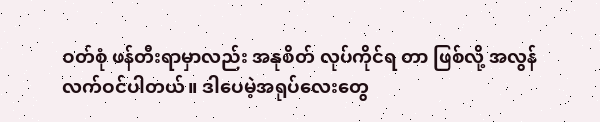ဝတ်စုံ ဖန်တီးရာမှာလည်း အနုစိတ် လုပ်ကိုင်ရ တာ ဖြစ်လို့ အလွန်လက်ဝင်ပါတယ်။ ဒါပေမဲ့အရုပ်လေးတွေ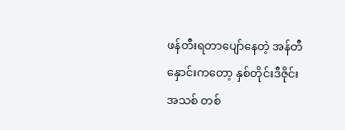ဖန်တီးရတာပျော်နေတဲ့ အန်တီနှောင်းကတော့ နှစ်တိုင်းဒီဇိုင်း အသစ် တစ်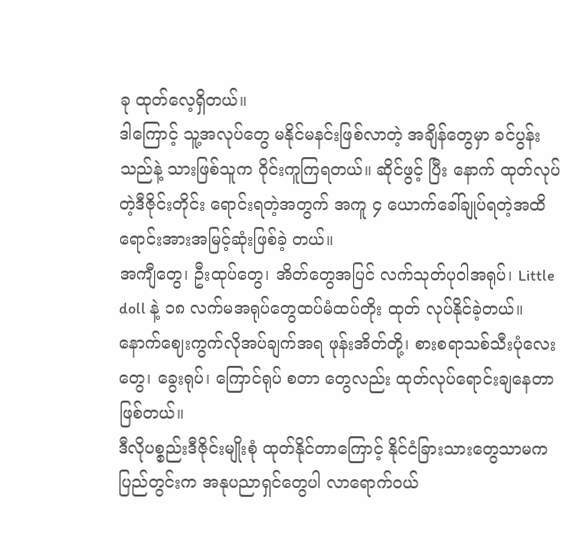ခု ထုတ်လေ့ရှိတယ်။
ဒါကြောင့် သူ့အလုပ်တွေ မနိုင်မနင်းဖြစ်လာတဲ့ အချိန်တွေမှာ ခင်ပွန်းသည်နဲ့ သားဖြစ်သူက ဝိုင်းကူကြရတယ်။ ဆိုင်ဖွင့် ပြီး နောက် ထုတ်လုပ်တဲ့ဒီဇိုင်းတိုင်း ရောင်းရတဲ့အတွက် အကူ ၄ ယောက်ခေါ်ချုပ်ရတဲ့အထိ ရောင်းအားအမြင့်ဆုံးဖြစ်ခဲ့ တယ်။
အကျီတွေ၊ ဦးထုပ်တွေ၊ အိတ်တွေအပြင် လက်သုတ်ပုဝါအရုပ်၊ Little doll နဲ့ ၁၈ လက်မအရုပ်တွေထပ်မံထပ်တိုး ထုတ် လုပ်နိုင်ခဲ့တယ်။ နောက်ဈေးကွက်လိုအပ်ချက်အရ ဖုန်းအိတ်တို့၊ စားစရာသစ်သီးပုံလေးတွေ၊ ခွေးရုပ်၊ ကြောင်ရုပ် စတာ တွေလည်း ထုတ်လုပ်ရောင်းချနေတာဖြစ်တယ်။
ဒီလိုပစ္စည်းဒီဇိုင်းမျိုးစုံ ထုတ်နိုင်တာကြောင့် နိုင်ငံခြားသားတွေသာမက ပြည်တွင်းက အနုပညာရှင်တွေပါ လာရောက်ဝယ်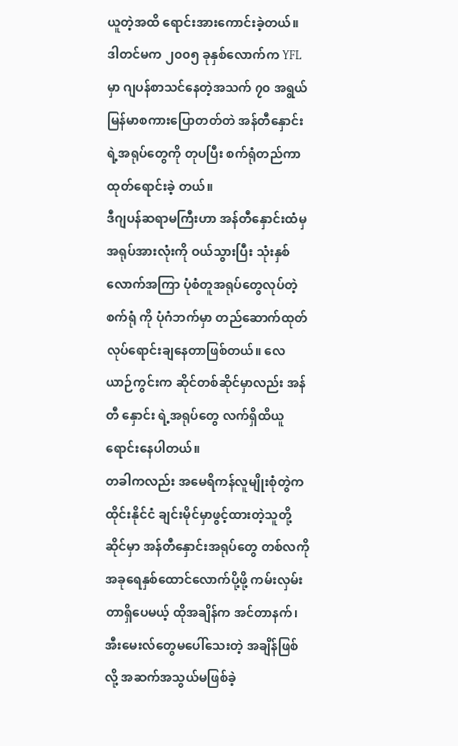ယူတဲ့အထိ ရောင်းအားကောင်းခဲ့တယ်။ ဒါတင်မက ၂၀၀၅ ခုနှစ်လောက်က YFLမှာ ဂျပန်စာသင်နေတဲ့အသက် ၇၀ အရွယ် မြန်မာစကားပြောတတ်တဲ အန်တီနှောင်းရဲ့အရုပ်တွေကို တုပပြီး စက်ရုံတည်ကာ ထုတ်ရောင်းခဲ့ တယ်။
ဒီဂျပန်ဆရာမကြီးဟာ အန်တီနှောင်းထံမှ အရုပ်အားလုံးကို ဝယ်သွားပြီး သုံးနှစ်လောက်အကြာ ပုံစံတူအရုပ်တွေလုပ်တဲ့ စက်ရုံ ကို ပုံဂံဘက်မှာ တည်ဆောက်ထုတ်လုပ်ရောင်းချနေတာဖြစ်တယ်။ လေယာဉ်ကွင်းက ဆိုင်တစ်ဆိုင်မှာလည်း အန်တီ နှောင်း ရဲ့အရုပ်တွေ လက်ရှိထိယူရောင်းနေပါတယ်။
တခါကလည်း အမေရိကန်လူမျိုးစုံတွဲက ထိုင်းနိုင်ငံ ချင်းမိုင်မှာဖွင့်ထားတဲ့သူတို့ဆိုင်မှာ အန်တီနှောင်းအရုပ်တွေ တစ်လကို အခုရေနှစ်ထောင်လောက်ပို့ဖို့ ကမ်းလှမ်းတာရှိပေမယ့် ထိုအချိန်က အင်တာနက်၊ အီးမေးလ်တွေမပေါ်သေးတဲ့ အချိန်ဖြစ်လို့ အဆက်အသွယ်မဖြစ်ခဲ့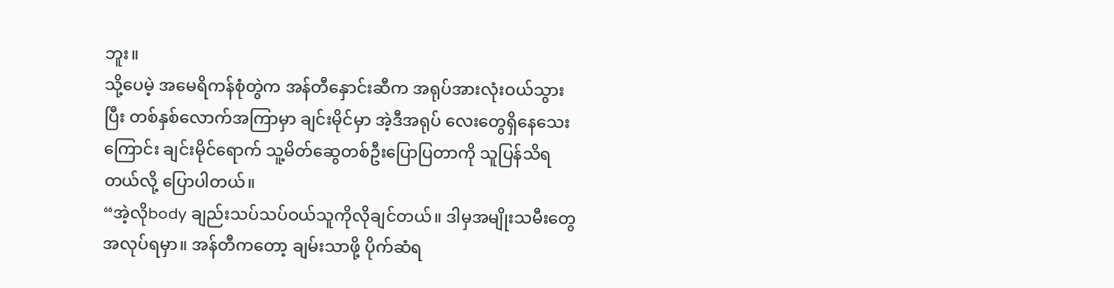ဘူး။
သို့ပေမဲ့ အမေရိကန်စုံတွဲက အန်တီနှောင်းဆီက အရုပ်အားလုံးဝယ်သွားပြီး တစ်နှစ်လောက်အကြာမှာ ချင်းမိုင်မှာ အဲ့ဒီအရုပ် လေးတွေရှိနေသေးကြောင်း ချင်းမိုင်ရောက် သူ့မိတ်ဆွေတစ်ဦးပြောပြတာကို သူပြန်သိရတယ်လို့ ပြောပါတယ်။
“အဲ့လိုbody ချည်းသပ်သပ်ဝယ်သူကိုလိုချင်တယ်။ ဒါမှအမျိုးသမီးတွေ အလုပ်ရမှာ။ အန်တီကတော့ ချမ်းသာဖို့ ပိုက်ဆံရ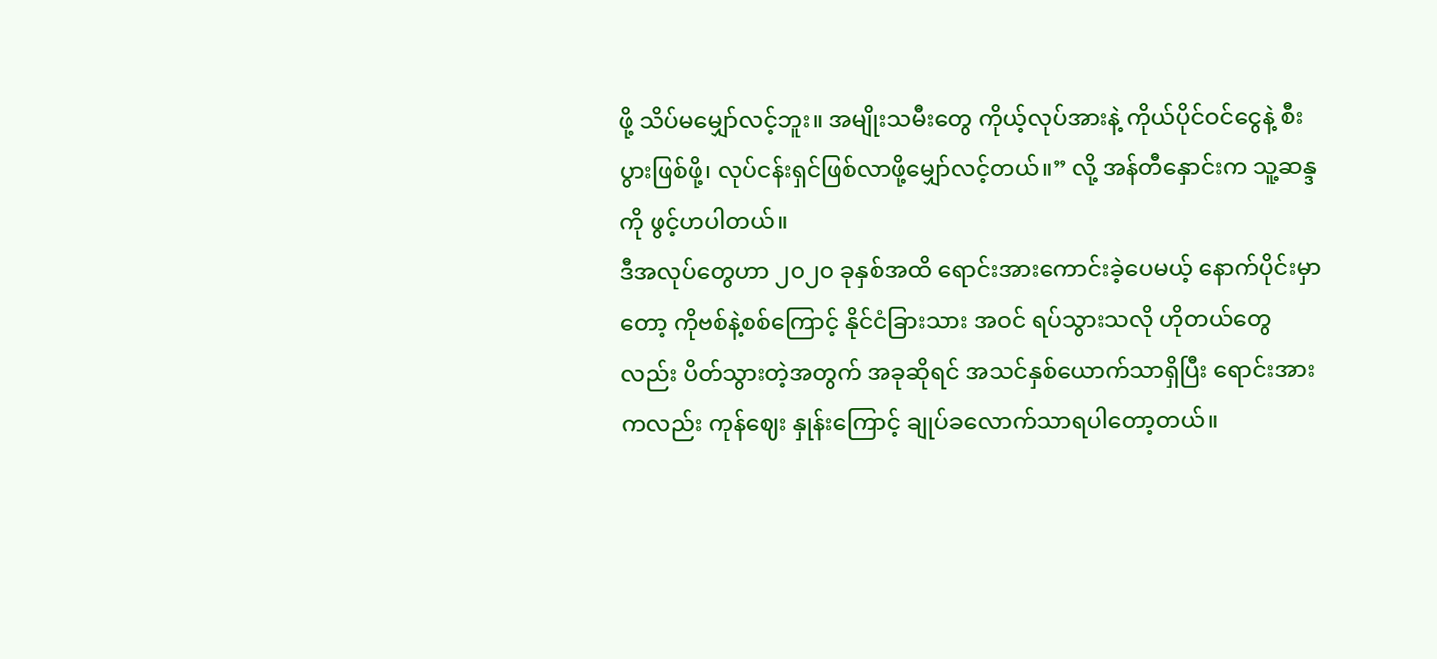ဖို့ သိပ်မမျှော်လင့်ဘူး။ အမျိုးသမီးတွေ ကိုယ့်လုပ်အားနဲ့ ကိုယ်ပိုင်ဝင်ငွေနဲ့ စီးပွားဖြစ်ဖို့၊ လုပ်ငန်းရှင်ဖြစ်လာဖို့မျှော်လင့်တယ်။” လို့ အန်တီနှောင်းက သူ့ဆန္ဒကို ဖွင့်ဟပါတယ်။
ဒီအလုပ်တွေဟာ ၂၀၂၀ ခုနှစ်အထိ ရောင်းအားကောင်းခဲ့ပေမယ့် နောက်ပိုင်းမှာတော့ ကိုဗစ်နဲ့စစ်ကြောင့် နိုင်ငံခြားသား အဝင် ရပ်သွားသလို ဟိုတယ်တွေလည်း ပိတ်သွားတဲ့အတွက် အခုဆိုရင် အသင်နှစ်ယောက်သာရှိပြီး ရောင်းအားကလည်း ကုန်ဈေး နှုန်းကြောင့် ချုပ်ခလောက်သာရပါတော့တယ်။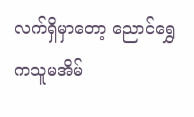လက်ရှိမှာတော့ ညောင်ရွှေကသူမအိမ်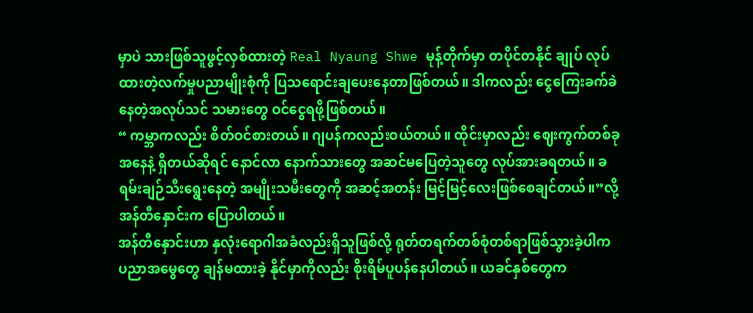မှာပဲ သားဖြစ်သူဖွင့်လှစ်ထားတဲ့ Real Nyaung Shwe မုန့်တိုက်မှာ တပိုင်တနိုင် ချုပ် လုပ်ထားတဲ့လက်မှုပညာမျိုးစုံကို ပြသရောင်းချပေးနေတာဖြစ်တယ်။ ဒါကလည်း ငွေကြေးခက်ခဲနေတဲ့အလုပ်သင် သမားတွေ ဝင်ငွေရဖို့ဖြစ်တယ်။
“ ကမ္ဘာကလည်း စိတ်ဝင်စားတယ်။ ဂျပန်ကလည်းဝယ်တယ်။ ထိုင်းမှာလည်း ဈေးကွက်တစ်ခုအနေနဲ့ ရှိတယ်ဆိုရင် နောင်လာ နောက်သားတွေ အဆင်မပြေတဲ့သူတွေ လုပ်အားခရတယ်။ ခရမ်းချဉ်သီးရွေးနေတဲ့ အမျိုးသမီးတွေကို အဆင့်အတန်း မြင့်မြင့်လေးဖြစ်စေချင်တယ်။”လို့ အန်တီနှောင်းက ပြောပါတယ်။
အန်တီနှောင်းဟာ နှလုံးရောဂါအခံလည်းရှိသူဖြစ်လို့ ရုတ်တရက်တစ်စုံတစ်ရာဖြစ်သွားခဲ့ပါက ပညာအမွေတွေ ချန်မထားခဲ့ နိုင်မှာကိုလည်း စိုးရိမ်ပူပန်နေပါတယ်။ ယခင်နှစ်တွေက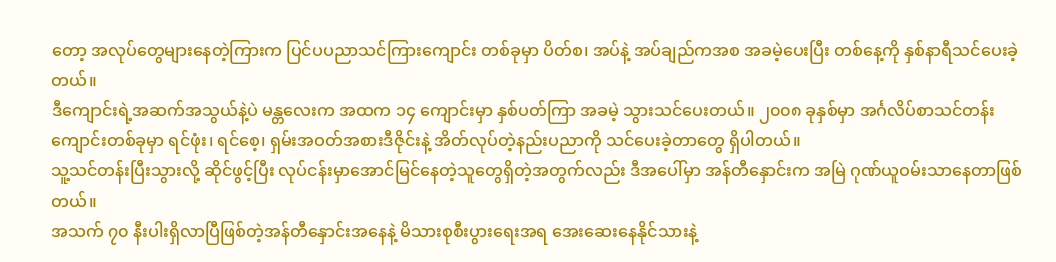တော့ အလုပ်တွေများနေတဲ့ကြားက ပြင်ပပညာသင်ကြားကျောင်း တစ်ခုမှာ ပိတ်စ၊ အပ်နဲ့ အပ်ချည်ကအစ အခမဲ့ပေးပြီး တစ်နေ့ကို နှစ်နာရီသင်ပေးခဲ့တယ်။
ဒီကျောင်းရဲ့အဆက်အသွယ်နဲ့ပဲ မန္တလေးက အထက ၁၄ ကျောင်းမှာ နှစ်ပတ်ကြာ အခမဲ့ သွားသင်ပေးတယ်။ ၂၀၀၈ ခုနှစ်မှာ အင်္ဂလိပ်စာသင်တန်းကျောင်းတစ်ခုမှာ ရင်ဖုံး၊ ရင်စေ့၊ ရှမ်းအဝတ်အစားဒီဇိုင်းနဲ့ အိတ်လုပ်တဲ့နည်းပညာကို သင်ပေးခဲ့တာတွေ ရှိပါတယ်။
သူ့သင်တန်းပြီးသွားလို့ ဆိုင်ဖွင့်ပြီး လုပ်ငန်းမှာအောင်မြင်နေတဲ့သူတွေရှိတဲ့အတွက်လည်း ဒီအပေါ်မှာ အန်တီနှောင်းက အမြဲ ဂုဏ်ယူဝမ်းသာနေတာဖြစ်တယ်။
အသက် ၇၀ နီးပါးရှိလာပြီဖြစ်တဲ့အန်တီနှောင်းအနေနဲ့ မိသားစုစီးပွားရေးအရ အေးဆေးနေနိုင်သားနဲ့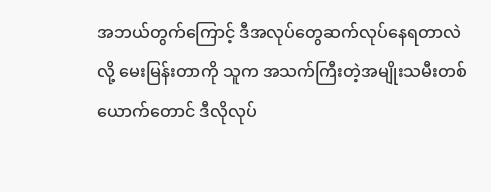အဘယ်တွက်ကြောင့် ဒီအလုပ်တွေဆက်လုပ်နေရတာလဲလို့ မေးမြန်းတာကို သူက အသက်ကြီးတဲ့အမျိုးသမီးတစ်ယောက်တောင် ဒီလိုလုပ်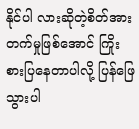နိုင်ပါ လားဆိုတဲ့စိတ်အားတက်မှုဖြစ်အောင် ကြိုးစားပြနေတာပါလို့ ပြန်ဖြေသွားပါ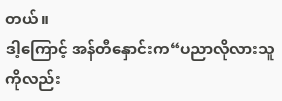တယ်။
ဒါ့ကြောင့် အန်တီနှောင်းက“ပညာလိုလားသူကိုလည်း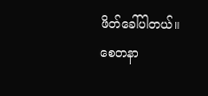ဖိတ်ခေါ်ပါတယ်။ စေတနာ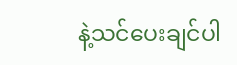နဲ့သင်ပေးချင်ပါ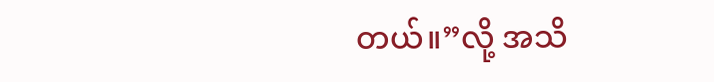တယ်။”လို့ အသိ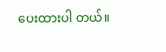ပေးထားပါ တယ်။